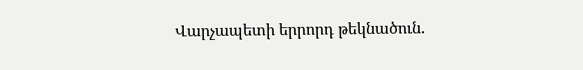Վարչապետի երրորդ թեկնածուն.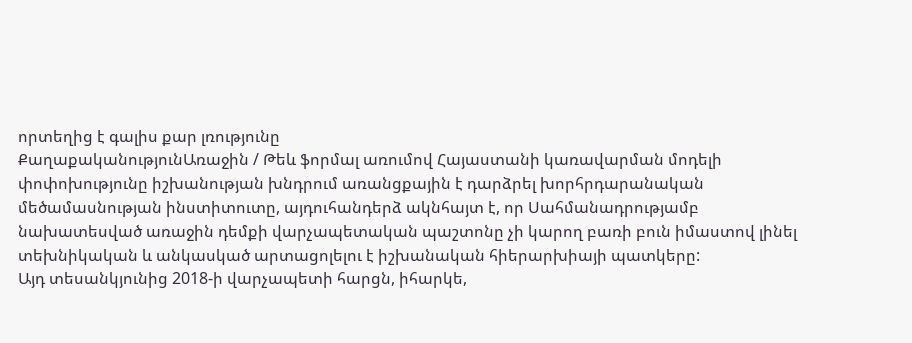որտեղից է գալիս քար լռությունը
ՔաղաքականությունԱռաջին / Թեև ֆորմալ առումով Հայաստանի կառավարման մոդելի փոփոխությունը իշխանության խնդրում առանցքային է դարձրել խորհրդարանական մեծամասնության ինստիտուտը, այդուհանդերձ ակնհայտ է, որ Սահմանադրությամբ նախատեսված առաջին դեմքի վարչապետական պաշտոնը չի կարող բառի բուն իմաստով լինել տեխնիկական և անկասկած արտացոլելու է իշխանական հիերարխիայի պատկերը:
Այդ տեսանկյունից 2018-ի վարչապետի հարցն, իհարկե,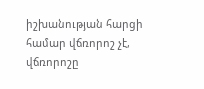իշխանության հարցի համար վճռորոշ չէ, վճռորոշը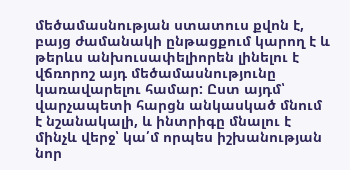մեծամասնության ստատուս քվոն է, բայց ժամանակի ընթացքում կարող է և թերևս անխուսափելիորեն լինելու է վճռորոշ այդ մեծամասնությունը կառավարելու համար: Ըստ այդմ՝ վարչապետի հարցն անկասկած մնում է նշանակալի, և ինտրիգը մնալու է մինչև վերջ՝ կա՛մ որպես իշխանության նոր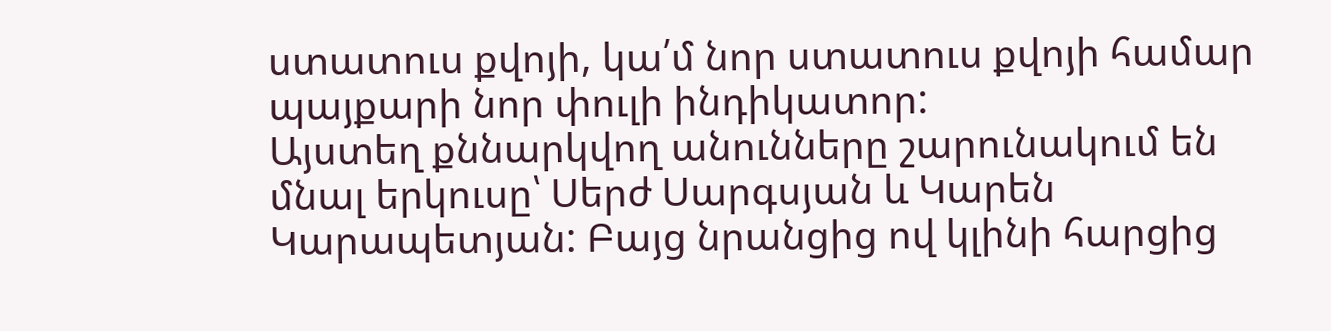ստատուս քվոյի, կա՛մ նոր ստատուս քվոյի համար պայքարի նոր փուլի ինդիկատոր:
Այստեղ քննարկվող անունները շարունակում են մնալ երկուսը՝ Սերժ Սարգսյան և Կարեն Կարապետյան: Բայց նրանցից ով կլինի հարցից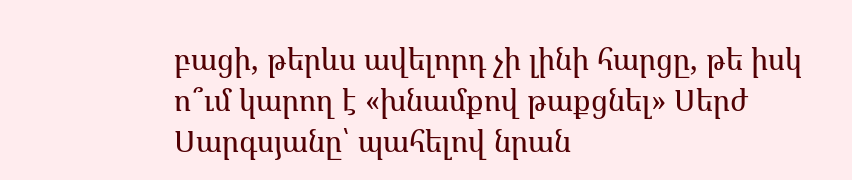բացի, թերևս ավելորդ չի լինի հարցը, թե իսկ ո՞ւմ կարող է «խնամքով թաքցնել» Սերժ Սարգսյանը՝ պահելով նրան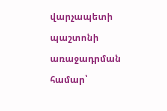վարչապետի պաշտոնի առաջադրման համար՝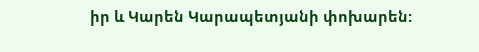իր և Կարեն Կարապետյանի փոխարեն: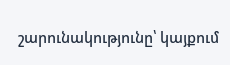շարունակությունը՝ կայքում